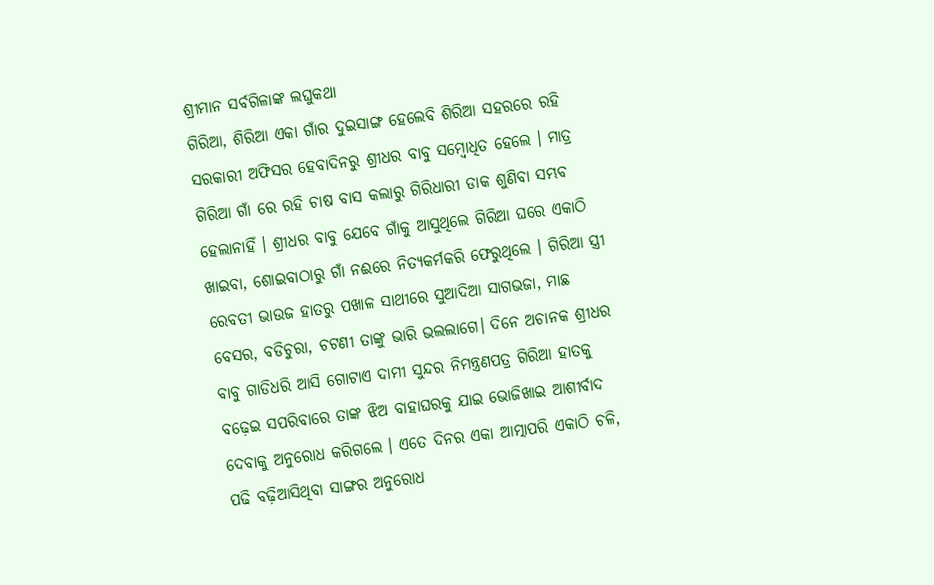ଶ୍ରୀମାନ ସର୍ବଗିଳାଙ୍କ ଲଘୁକଥା
ଗିରିଆ, ଶିରିଆ ଏକା ଗାଁର ଦୁଇସାଙ୍ଗ ହେଲେବି ଶିରିଆ ସହରରେ ରହି ସରକାରୀ ଅଫିସର ହେବାଦିନରୁ ଶ୍ରୀଧର ବାବୁ ସମ୍ବୋଧିତ ହେଲେ । ମାତ୍ର ଗିରିଆ ଗାଁ ରେ ରହି ଚାଷ ବାସ କଲାରୁ ଗିରିଧାରୀ ଡାକ ଶୁଣିବା ସମ୍ଭବ ହେଲାନାହିଁ । ଶ୍ରୀଧର ବାବୁ ଯେବେ ଗାଁକୁ ଆସୁଥିଲେ ଗିରିଆ ଘରେ ଏକାଠି ଖାଇବା, ଶୋଇବାଠାରୁ ଗାଁ ନଈରେ ନିତ୍ୟକର୍ମକରି ଫେରୁଥିଲେ । ଗିରିଆ ସ୍ତ୍ରୀ ରେବତୀ ଭାଉଜ ହାତରୁ ପଖାଳ ସାଥୀରେ ସୁଆଦିଆ ସାଗଭଜା, ମାଛ ବେସର, ବଡିଚୁରା, ଚଟଣୀ ତାଙ୍କୁ ଭାରି ଭଲଲାଗେ। ଦିନେ ଅଚାନକ ଶ୍ରୀଧର ବାବୁ ଗାଡିଧରି ଆସି ଗୋଟାଏ ଦାମୀ ସୁନ୍ଦର ନିମନ୍ତ୍ରଣପତ୍ର ଗିରିଆ ହାତକୁ ବଢ଼େଇ ସପରିବାରେ ତାଙ୍କ ଝିଅ ବାହାଘରକୁ ଯାଇ ଭୋଜିଖାଇ ଆଶୀର୍ବାଦ ଦେବାକୁ ଅନୁରୋଧ କରିଗଲେ । ଏତେ ଦିନର ଏକା ଆତ୍ମାପରି ଏକାଠି ଚଳି, ପଢି ବଢ଼ିଆସିଥିବା ସାଙ୍ଗର ଅନୁରୋଧ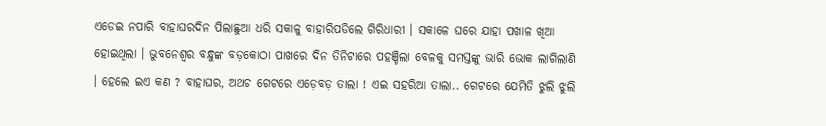ଏଡେଇ ନପାରି ବାହାଘରଦିନ ପିଲାଛୁଆ ଧରି ସକାଳୁ ବାହାରିପଡିଲେ ଗିରିଧାରୀ । ସକାଳେ ଘରେ ଯାହା ପଖାଳ ଖିଆ ହୋଇଥିଲା । ଭୁବନେଶ୍ୱର ବନ୍ଧୁଙ୍କ ବଡ଼କୋଠା ପାଖରେ ଦିନ ତିନିଟାରେ ପହଞ୍ଚିଲା ବେଳକୁ ସମସ୍ତଙ୍କୁ ଭାରି ଭୋକ ଲାଗିଲାଣି । ହେଲେ ଇଏ କଣ ? ବାହାଘର, ଅଥଚ ଗେଟରେ ଏଡ଼େବଡ଼ ତାଲା ! ଏଇ ସହରିଆ ତାଲା.. ଗେଟରେ ଯେମିତି ଝୁଲି ଝୁଲି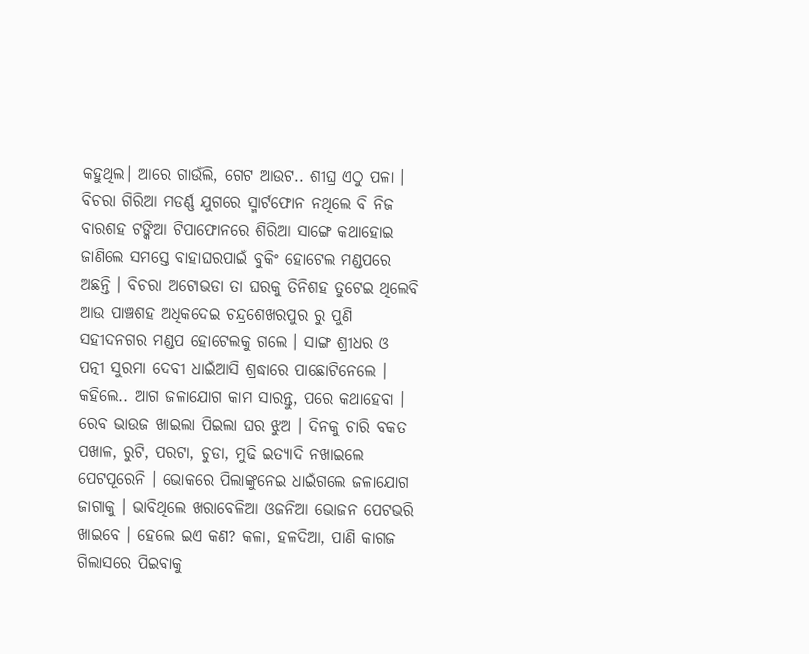କହୁଥିଲ। ଆରେ ଗାଉଁଲି, ଗେଟ ଆଉଟ.. ଶୀଘ୍ର ଏଠୁ ପଳା । ବିଚରା ଗିରିଆ ମଡର୍ଣ୍ଣ ଯୁଗରେ ସ୍ମାର୍ଟଫୋନ ନଥିଲେ ବି ନିଜ ବାରଶହ ଟଙ୍କିଆ ଟିପାଫୋନରେ ଶିରିଆ ସାଙ୍ଗେ କଥାହୋଇ ଜାଣିଲେ ସମସ୍ତେ ବାହାଘରପାଇଁ ବୁକିଂ ହୋଟେଲ ମଣ୍ଡପରେ ଅଛନ୍ତି । ବିଚରା ଅଟୋଭଡା ତା ଘରକୁ ତିନିଶହ ତୁଟେଇ ଥିଲେବି ଆଉ ପାଞ୍ଚଶହ ଅଧିକଦେଇ ଚନ୍ଦ୍ରଶେଖରପୁର ରୁ ପୁଣି ସହୀଦନଗର ମଣ୍ଡପ ହୋଟେଲକୁ ଗଲେ । ସାଙ୍ଗ ଶ୍ରୀଧର ଓ ପତ୍ନୀ ସୁରମା ଦେବୀ ଧାଇଁଆସି ଶ୍ରଦ୍ଧାରେ ପାଛୋଟିନେଲେ । କହିଲେ.. ଆଗ ଜଳାଯୋଗ କାମ ସାରନ୍ତୁ, ପରେ କଥାହେବା । ରେବ ଭାଉଜ ଖାଇଲା ପିଇଲା ଘର ଝୁଅ । ଦିନକୁ ଚାରି ବକତ ପଖାଳ, ରୁଟି, ପରଟା, ଚୁଡା, ମୁଢି ଇତ୍ୟାଦି ନଖାଇଲେ ପେଟପୂରେନି । ଭୋକରେ ପିଲାଙ୍କୁନେଇ ଧାଇଁଗଲେ ଜଳାଯୋଗ ଜାଗାକୁ । ଭାବିଥିଲେ ଖରାବେଳିଆ ଓଜନିଆ ଭୋଜନ ପେଟଭରି ଖାଇବେ । ହେଲେ ଇଏ କଣ? କଳା, ହଳଦିଆ, ପାଣି କାଗଜ ଗିଲାସରେ ପିଇବାକୁ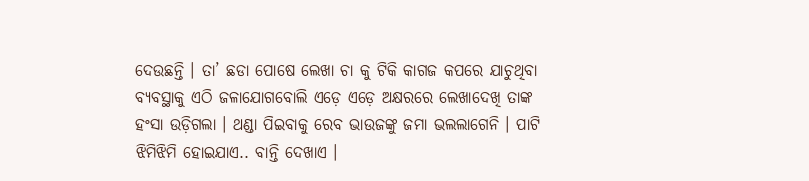ଦେଉଛନ୍ତି । ତା’ ଛଡା ପୋଷେ ଲେଖା ଚା କୁ ଟିକି କାଗଜ କପରେ ଯାଚୁଥିବା ବ୍ୟବସ୍ଥାକୁ ଏଠି ଜଳାଯୋଗବୋଲି ଏଡ଼େ ଏଡ଼େ ଅକ୍ଷରରେ ଲେଖାଦେଖି ତାଙ୍କ ହଂସା ଉଡ଼ିଗଲା । ଥଣ୍ଡା ପିଇବାକୁ ରେବ ଭାଉଜଙ୍କୁ ଜମା ଭଲଲାଗେନି । ପାଟି ଝିମିଝିମି ହୋଇଯାଏ.. ବାନ୍ତି ଦେଖାଏ ।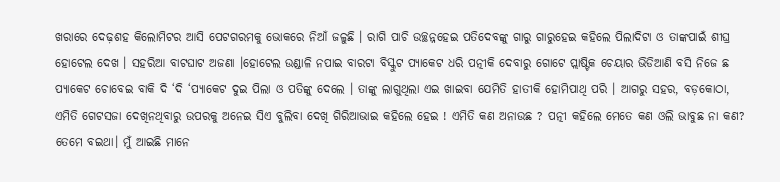ଖରାରେ ଦେଢ଼ଶହ କିଲୋମିଟର ଆସି ପେଟଗରମକୁ ଭୋକରେ ନିଆଁ ଜଳୁଛି । ରାଗି ପାଚି ଉଚ୍ଛନ୍ନହେଇ ପତିଦେବଙ୍କୁ ଗାରୁ ଗାରୁହେଇ କହିଲେ ପିଲାଦିଟା ଓ ତାଙ୍କପାଇଁ ଶୀଘ୍ର ହୋଟେଲ ଦେଖ । ସହରିଆ ବାଟଘାଟ ଅଜଣା ।ହୋଟେଲ ଉଣ୍ଡାଳି ନପାଇ ବାରଟା ବିସ୍କୁଟ ପ୍ୟାକେଟ ଧରି ପତ୍ନୀକି ଦେବାରୁ ଗୋଟେ ପ୍ଲାଷ୍ଟିକ ଚେୟାର ଭିଡିଆଣି ବସି ନିଜେ ଛ ପ୍ୟାକେଟ ଚୋବେଇ ବାକି ଦି ‘ଦି ‘ପ୍ୟାକେଟ ଦୁଇ ପିଲା ଓ ପତିଙ୍କୁ ଦେଲେ । ତାଙ୍କୁ ଲାଗୁଥିଲା ଏଇ ଖାଇବା ଯେମିତି ହାତୀକି ହୋମିପାଥି ପରି । ଆଗରୁ ସହର, ବଡ଼କୋଠା, ଏମିତି ଗେଟସଜା ଦେଖିନଥିବାରୁ ଉପରକୁ ଅନେଇ ସିଏ ବୁଲିବା ଦେଖି ଗିରିଆଭାଇ କହିଲେ ହେଇ ! ଏମିତି କଣ ଅନାଉଛ ? ପତ୍ନୀ କହିଲେ ମେତେ କଣ ଓଲି ଭାବୁଛ ନା କଣ? ତେମେ ବଇଥା। ମୁଁ ଆଇଛି ମାନେ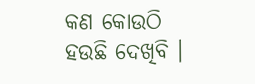କଣ କୋଉଠି ହଉଛି ଦେଖିବି ।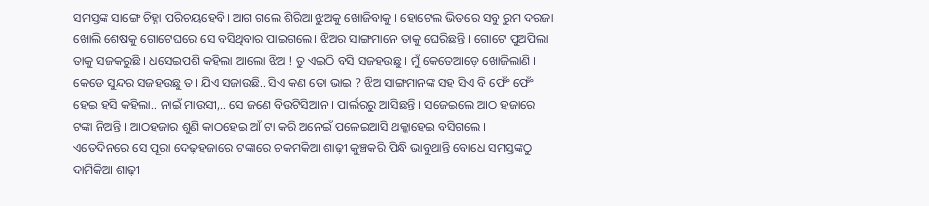ସମସ୍ତଙ୍କ ସାଙ୍ଗେ ଚିହ୍ନା ପରିଚୟହେବି। ଆଗ ଗଲେ ଶିରିଆ ଝୁଅକୁ ଖୋଜିବାକୁ । ହୋଟେଲ ଭିତରେ ସବୁ ରୁମ ଦରଜା ଖୋଲି ଶେଷକୁ ଗୋଟେଘରେ ସେ ବସିଥିବାର ପାଇଗଲେ। ଝିଅର ସାଙ୍ଗମାନେ ତାକୁ ଘେରିଛନ୍ତି । ଗୋଟେ ପୁଅପିଲା ତାକୁ ସଜକରୁଛି । ଧସେଇପଶି କହିଲା ଆଲୋ ଝିଅ ! ତୁ ଏଇଠି ବସି ସଜହଉଛୁ । ମୁଁ କେତେଆଡ଼େ ଖୋଜିଲାଣି । କେଡେ ସୁନ୍ଦର ସଜହଉଛୁ ତ। ଯିଏ ସଜାଉଛି.. ସିଏ କଣ ତୋ ଭାଇ ? ଝିଅ ସାଙ୍ଗମାନଙ୍କ ସହ ସିଏ ବି ଫେଂଁ ଫେଂଁ ହେଇ ହସି କହିଲା.. ନାଇଁ ମାଉସୀ,.. ସେ ଜଣେ ବିଉଟିସିଆନ । ପାର୍ଲରରୁ ଆସିଛନ୍ତି । ସଜେଇଲେ ଆଠ ହଜାରେ ଟଙ୍କା ନିଅନ୍ତି । ଆଠହଜାର ଶୁଣି କାଠହେଇ ଆଁ ଟା କରି ଅନେଇଁ ପଳେଇଆସି ଥକ୍କାହେଇ ବସିଗଲେ ।
ଏତେଦିନରେ ସେ ପୂରା ଦେଢ଼ହଜାରେ ଟଙ୍କାରେ ଚକମକିଆ ଶାଢ଼ୀ କୁଞ୍ଚକରି ପିନ୍ଧି ଭାବୁଥାନ୍ତି ବୋଧେ ସମସ୍ତଙ୍କଠୁ ଦାମିକିଆ ଶାଢ଼ୀ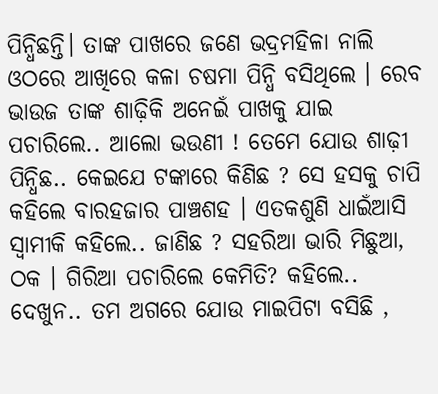ପିନ୍ଧିଛନ୍ତି। ତାଙ୍କ ପାଖରେ ଜଣେ ଭଦ୍ରମହିଳା ନାଲି ଓଠରେ ଆଖିରେ କଳା ଚଷମା ପିନ୍ଧି ବସିଥିଲେ । ରେବ ଭାଉଜ ତାଙ୍କ ଶାଢ଼ିକି ଅନେଇଁ ପାଖକୁ ଯାଇ ପଚାରିଲେ.. ଆଲୋ ଭଉଣୀ ! ତେମେ ଯୋଉ ଶାଢ଼ୀ ପିନ୍ଧିଛ.. କେଇଯେ ଟଙ୍କାରେ କିଣିଛ ? ସେ ହସକୁ ଚାପି କହିଲେ ବାରହଜାର ପାଞ୍ଚଶହ । ଏତକଶୁଣି ଧାଇଁଆସି ସ୍ୱାମୀକି କହିଲେ.. ଜାଣିଛ ? ସହରିଆ ଭାରି ମିଛୁଆ, ଠକ । ଗିରିଆ ପଚାରିଲେ କେମିତି? କହିଲେ.. ଦେଖୁନ.. ତମ ଅଗରେ ଯୋଉ ମାଇପିଟା ବସିଛି ,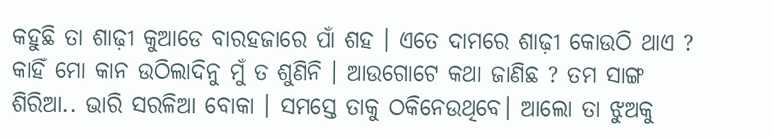କହୁଛି ତା ଶାଢ଼ୀ କୁଆଡେ ବାରହଜାରେ ପାଁ ଶହ । ଏତେ ଦାମରେ ଶାଢ଼ୀ କୋଉଠି ଥାଏ ? କାହିଁ ମୋ କାନ ଉଠିଲାଦିନୁ ମୁଁ ତ ଶୁଣିନି । ଆଉଗୋଟେ କଥା ଜାଣିଛ ? ତମ ସାଙ୍ଗ ଶିରିଆ.. ଭାରି ସରଳିଆ ବୋକା । ସମସ୍ତେ ତାକୁ ଠକିନେଉଥିବେ। ଆଲୋ ତା ଝୁଅକୁ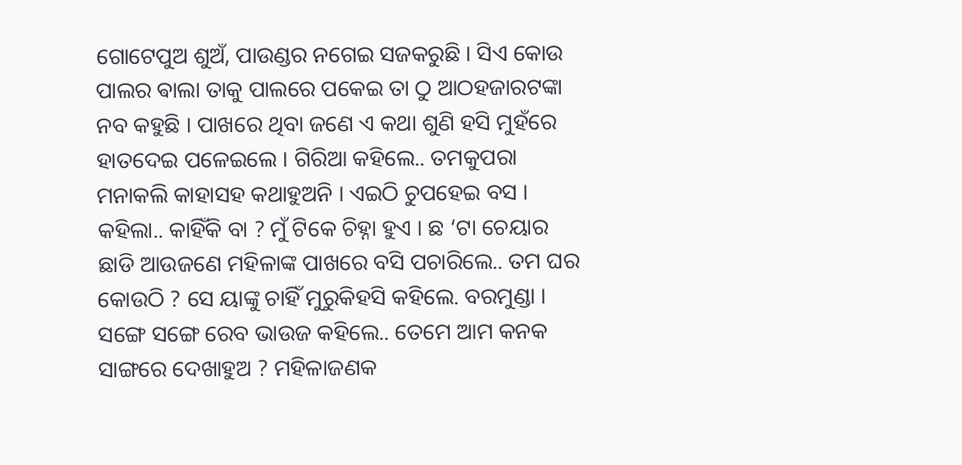ଗୋଟେପୁଅ ଶୁଅଁ, ପାଉଣ୍ଡର ନଗେଇ ସଜକରୁଛି । ସିଏ କୋଉ ପାଲର ଵାଲା ତାକୁ ପାଲରେ ପକେଇ ତା ଠୁ ଆଠହଜାରଟଙ୍କା ନବ କହୁଛି । ପାଖରେ ଥିବା ଜଣେ ଏ କଥା ଶୁଣି ହସି ମୁହଁରେ ହାତଦେଇ ପଳେଇଲେ । ଗିରିଆ କହିଲେ.. ତମକୁପରା ମନାକଲି କାହାସହ କଥାହୁଅନି । ଏଇଠି ଚୁପହେଇ ବସ । କହିଲା.. କାହିଁକି ବା ? ମୁଁ ଟିକେ ଚିହ୍ନା ହୁଏ । ଛ ‘ଟା ଚେୟାର ଛାଡି ଆଉଜଣେ ମହିଳାଙ୍କ ପାଖରେ ବସି ପଚାରିଲେ.. ତମ ଘର କୋଉଠି ? ସେ ୟାଙ୍କୁ ଚାହିଁ ମୁରୁକିହସି କହିଲେ. ବରମୁଣ୍ଡା । ସଙ୍ଗେ ସଙ୍ଗେ ରେବ ଭାଉଜ କହିଲେ.. ତେମେ ଆମ କନକ ସାଙ୍ଗରେ ଦେଖାହୁଅ ? ମହିଳାଜଣକ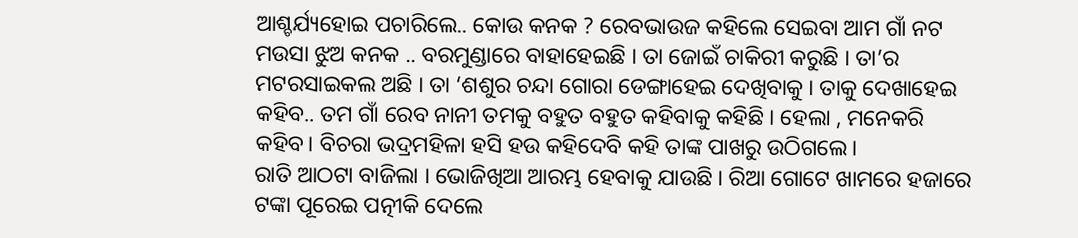ଆଶ୍ଚର୍ଯ୍ୟହୋଇ ପଚାରିଲେ.. କୋଉ କନକ ? ରେବଭାଉଜ କହିଲେ ସେଇବା ଆମ ଗାଁ ନଟ ମଉସା ଝୁଅ କନକ .. ବରମୁଣ୍ଡାରେ ବାହାହେଇଛି । ତା ଜୋଇଁ ଚାକିରୀ କରୁଛି । ତା’ର ମଟରସାଇକଲ ଅଛି । ତା ‘ଶଶୁର ଚନ୍ଦା ଗୋରା ଡେଙ୍ଗାହେଇ ଦେଖିବାକୁ । ତାକୁ ଦେଖାହେଇ କହିବ.. ତମ ଗାଁ ରେବ ନାନୀ ତମକୁ ବହୁତ ବହୁତ କହିବାକୁ କହିଛି । ହେଲା , ମନେକରି କହିବ। ବିଚରା ଭଦ୍ରମହିଳା ହସି ହଉ କହିଦେବି କହି ତାଙ୍କ ପାଖରୁ ଉଠିଗଲେ।
ରାତି ଆଠଟା ବାଜିଲା । ଭୋଜିଖିଆ ଆରମ୍ଭ ହେବାକୁ ଯାଉଛି । ରିଆ ଗୋଟେ ଖାମରେ ହଜାରେ ଟଙ୍କା ପୂରେଇ ପତ୍ନୀକି ଦେଲେ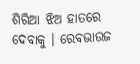ଶିରିଆ ଝିଅ ହାତରେ ଦେବାକୁ । ରେବଭାଉଜ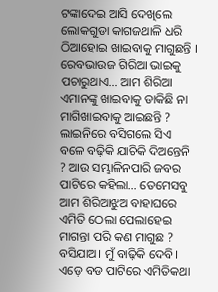ଟଙ୍କାଦେଇ ଆସି ଦେଖିଲେ ଲୋକଗୁଡା କାଗଜଥାଳି ଧରି ଠିଆହୋଇ ଖାଇବାକୁ ମାଗୁଛନ୍ତି । ରେବଭାଉଜ ଗିରିଆ ଭାଇକୁ ପଚାରୁଥାଏ… ଆମ ଶିରିଆ ଏମାନଙ୍କୁ ଖାଇବାକୁ ଡାକିଛି ନା ମାଗିଖାଇବାକୁ ଆଇଛନ୍ତି ? ଲାଇନିରେ ବସିଗଲେ ସିଏ ବଳେ ବଢ଼ିକି ଯାଚିକି ଦିଅନ୍ତେନି ? ଆଉ ସମ୍ଭାଳିନପାରି ଜବର ପାଟିରେ କହିଲା… ତେମେସବୁ ଆମ ଶିରିଆଝୁଅ ବାହାଘରେ ଏମିତି ଠେଲା ପେଲାହେଇ ମାଗନ୍ତା ପରି କଣ ମାଗୁଛ ? ବସିଯାଅ। ମୁଁ ବାଢ଼ିକି ଦେବି। ଏଡ଼େ ବଡ ପାଟିରେ ଏମିତିକଥା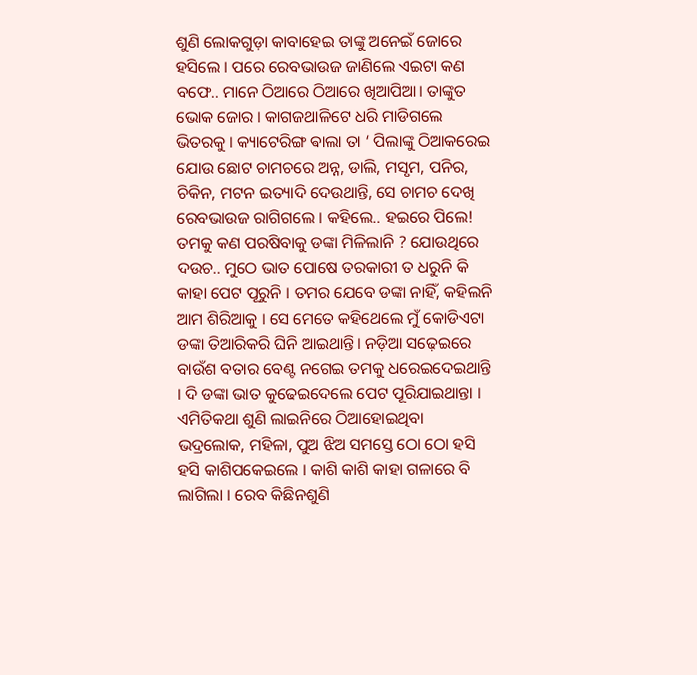ଶୁଣି ଲୋକଗୁଡ଼ା କାବାହେଇ ତାଙ୍କୁ ଅନେଇଁ ଜୋରେ ହସିଲେ । ପରେ ରେବଭାଉଜ ଜାଣିଲେ ଏଇଟା କଣ ବଫେ.. ମାନେ ଠିଆରେ ଠିଆରେ ଖିଆପିଆ। ତାଙ୍କୁତ ଭୋକ ଜୋର । କାଗଜଥାଳିଟେ ଧରି ମାଡିଗଲେ ଭିତରକୁ । କ୍ୟାଟେରିଙ୍ଗ ଵାଲା ତା ‘ ପିଲାଙ୍କୁ ଠିଆକରେଇ ଯୋଉ ଛୋଟ ଚାମଚରେ ଅନ୍ନ, ଡାଲି, ମସୃମ, ପନିର, ଚିକିନ, ମଟନ ଇତ୍ୟାଦି ଦେଉଥାନ୍ତି, ସେ ଚାମଚ ଦେଖି ରେବଭାଉଜ ରାଗିଗଲେ । କହିଲେ.. ହଇରେ ପିଲେ! ତମକୁ କଣ ପରଷିବାକୁ ଡଙ୍କା ମିଳିଲାନି ? ଯୋଉଥିରେ ଦଉଚ.. ମୁଠେ ଭାତ ପୋଷେ ତରକାରୀ ତ ଧରୁନି କି କାହା ପେଟ ପୂରୁନି । ତମର ଯେବେ ଡଙ୍କା ନାହିଁ, କହିଲନି ଆମ ଶିରିଆକୁ । ସେ ମେତେ କହିଥେଲେ ମୁଁ କୋଡିଏଟା ଡଙ୍କା ତିଆରିକରି ଘିନି ଆଇଥାନ୍ତି। ନଡ଼ିଆ ସଢ଼େଇରେ ବାଉଁଶ ବତାର ବେଣ୍ଟ ନଗେଇ ତମକୁ ଧରେଇଦେଇଥାନ୍ତି । ଦି ଡଙ୍କା ଭାତ କୁଢେଇଦେଲେ ପେଟ ପୂରିଯାଇଥାନ୍ତା । ଏମିତିକଥା ଶୁଣି ଲାଇନିରେ ଠିଆହୋଇଥିବା ଭଦ୍ରଲୋକ, ମହିଳା, ପୁଅ ଝିଅ ସମସ୍ତେ ଠୋ ଠୋ ହସି ହସି କାଶିପକେଇଲେ । କାଶି କାଶି କାହା ଗଳାରେ ବି ଲାଗିଲା । ରେବ କିଛିନଶୁଣି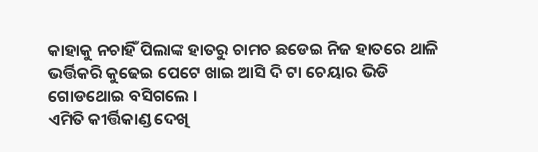କାହାକୁ ନଚାହିଁ ପିଲାଙ୍କ ହାତରୁ ଚାମଚ ଛଡେଇ ନିଜ ହାତରେ ଥାଳି ଭର୍ତ୍ତିକରି କୁଢେଇ ପେଟେ ଖାଇ ଆସି ଦି ଟା ଚେୟାର ଭିଡି ଗୋଡଥୋଇ ବସିଗଲେ ।
ଏମିତି କୀର୍ତ୍ତିକାଣ୍ଡ ଦେଖି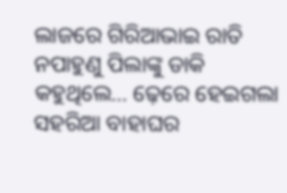ଲାଜରେ ଗିରିଆଭାଇ ରାତି ନପାହୁଣୁ ପିଲାଙ୍କୁ ଡାକି କହୁଥିଲେ… ଢ଼େରେ ହେଇଗଲା ସହରିଆ ବାହାଘର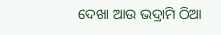ଦେଖା ଆଉ ଭଦ୍ରାମି ଠିଆ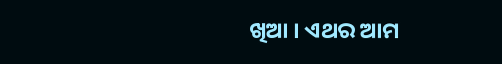ଖିଆ । ଏଥର ଆମ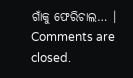ଗାଁକୁ ଫେରିଚାଲ… ।
Comments are closed.